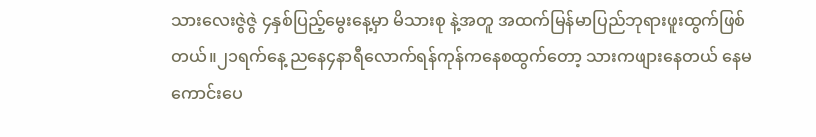သားလေးဇွဲဇွဲ ၄နှစ်ပြည့်မွေးနေ့မှာ မိသားစု နဲ့အတူ အထက်မြန်မာပြည်ဘုရားဖူးထွက်ဖြစ်တယ်။၂၁ရက်နေ့ ညနေ၄နာရီလောက်ရန်ကုန်ကနေစထွက်တော့ သားကဖျားနေတယ် နေမကောင်းပေ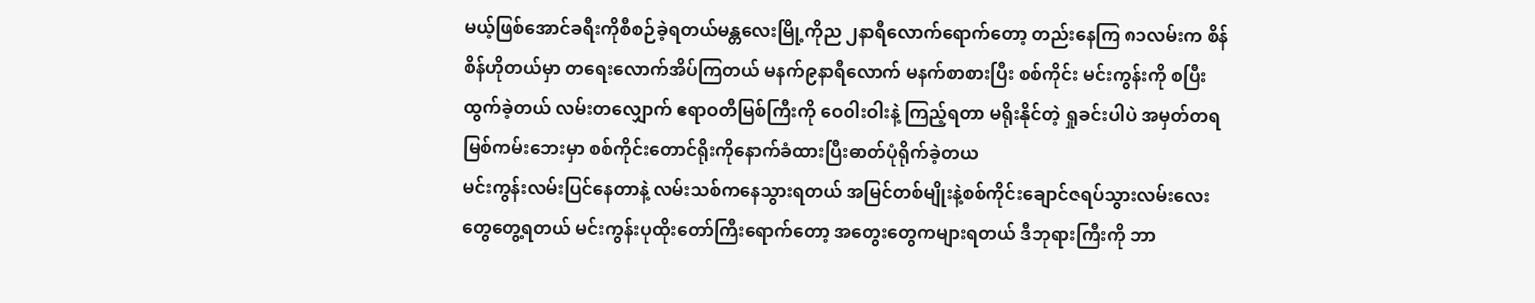မယ့်ဖြစ်အောင်ခရီးကိုစီစဉ်ခဲ့ရတယ်မန္တလေးမြို့ကိုည ၂နာရီလောက်ရောက်တော့ တည်းနေကြ ၈၁လမ်းက စိန်စိန်ဟိုတယ်မှာ တရေးလောက်အိပ်ကြတယ် မနက်၉နာရီလောက် မနက်စာစားပြီး စစ်ကိုင်း မင်းကွန်းကို စပြီးထွက်ခဲ့တယ် လမ်းတလျှောက် ဧရာဝတီမြစ်ကြီးကို ဝေ၀ါးဝါးနဲ့ ကြည့်ရတာ မရိုးနိုင်တဲ့ ရှုခင်းပါပဲ အမှတ်တရ မြစ်ကမ်းဘေးမှာ စစ်ကိုင်းတောင်ရိုးကိုနောက်ခံထားပြီးဓာတ်ပုံရိုက်ခဲ့တယ
မင်းကွန်းလမ်းပြင်နေတာနဲ့ လမ်းသစ်ကနေသွားရတယ် အမြင်တစ်မျိုးနဲ့စစ်ကိုင်းချောင်ဇရပ်သွားလမ်းလေးတွေတွေ့ရတယ် မင်းကွန်းပုထိုးတော်ကြီးရောက်တော့ အတွေးတွေကများရတယ် ဒီဘုရားကြီးကို ဘာ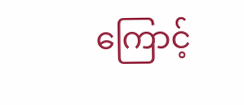ကြောင့်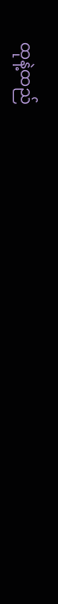ထုနဲ့ထည်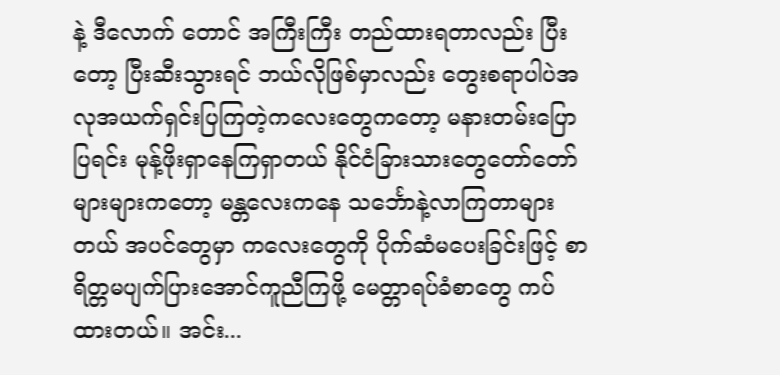နဲ့ ဒီလောက် တောင် အကြီးကြီး တည်ထားရတာလည်း ပြီးတော့ ပြီးဆီးသွားရင် ဘယ်လိုဖြစ်မှာလည်း တွေးစရာပါပဲအလုအယက်ရှင်းပြကြတဲ့ကလေးတွေကတော့ မနားတမ်းပြောပြရင်း မုန့်ဖိုးရှာနေကြရှာတယ် နိုင်ငံခြားသားတွေတော်တော်များများကတော့ မန္တလေးကနေ သင်္ဘောနဲ့လာကြတာများတယ် အပင်တွေမှာ ကလေးတွေကို ပိုက်ဆံမပေးခြင်းဖြင့် စာရိတ္တမပျက်ပြားအောင်ကူညီကြဖို့ မေတ္တာရပ်ခံစာတွေ ကပ်ထားတယ်။ အင်း...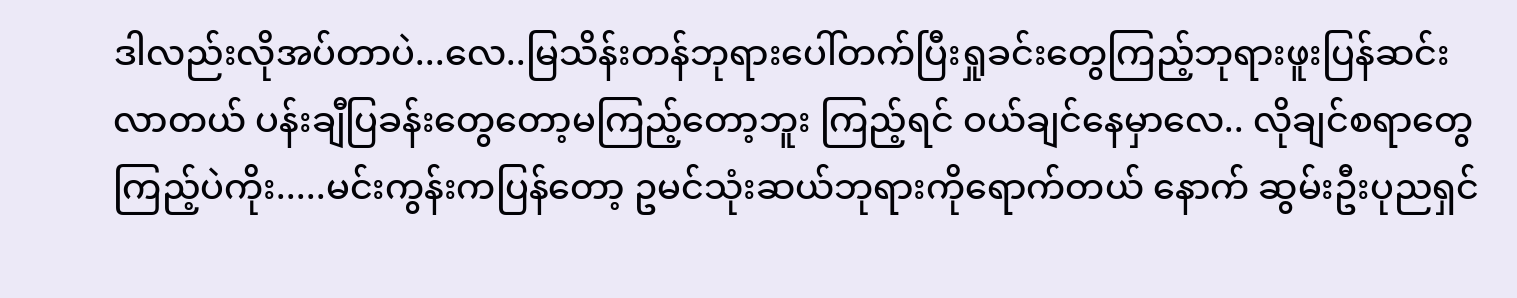ဒါလည်းလိုအပ်တာပဲ...လေ..မြသိန်းတန်ဘုရားပေါ်တက်ပြီးရှုခင်းတွေကြည့်ဘုရားဖူးပြန်ဆင်းလာတယ် ပန်းချီပြခန်းတွေတော့မကြည့်တော့ဘူး ကြည့်ရင် ဝယ်ချင်နေမှာလေ.. လိုချင်စရာတွေကြည့်ပဲကိုး.....မင်းကွန်းကပြန်တော့ ဥမင်သုံးဆယ်ဘုရားကိုရောက်တယ် နောက် ဆွမ်းဦးပုညရှင်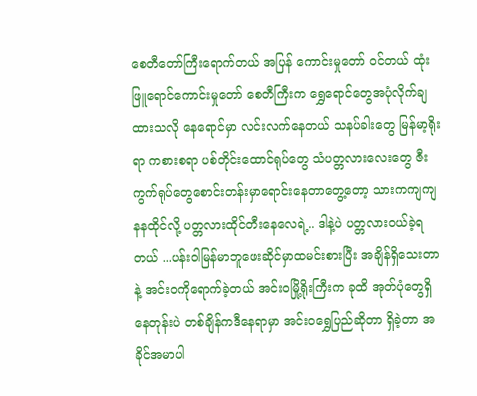စေတီတော်ကြီးရောက်တယ် အပြန် ကောင်းမှုတော် ဝင်တယ် ထုံးဖြူရောင်ကောင်းမှုတော် စေတီကြီးက ရွှေရောင်တွေအပုံလိုက်ချထားသလို နေရောင်မှာ လင်းလက်နေတယ် သနပ်ခါးတွေ မြန်မာ့ရိုးရာ ကစားစရာ ပစ်တိုင်းထောင်ရုပ်တွေ သံပတ္တလားလေးတွေ ဇီးကွက်ရုပ်တွေစောင်းတန်းမှာရောင်းနေတာတွေ့တော့ သားကကျကျနနထိုင်လို့ ပတ္တလားထိုင်တီးနေလေရဲ့.. ဒါနဲ့ပဲ ပတ္တလားဝယ်ခဲ့ရတယ် ...ပန်းဝါမြန်မာဘူဖေးဆိုင်မှာထမင်းစားပြီး အချိန်ရှိသေးတာနဲ့ အင်းဝကိုရောက်ခဲ့တယ် အင်းဝမြို့ရိုးကြီးက ခုထိ အုတ်ပုံတွေရှိနေတုန်းပဲ တစ်ချိန်ကဒီနေရာမှာ အင်းဝရွှေပြည်ဆိုတာ ရှိခဲ့တာ အခိုင်အမာပါ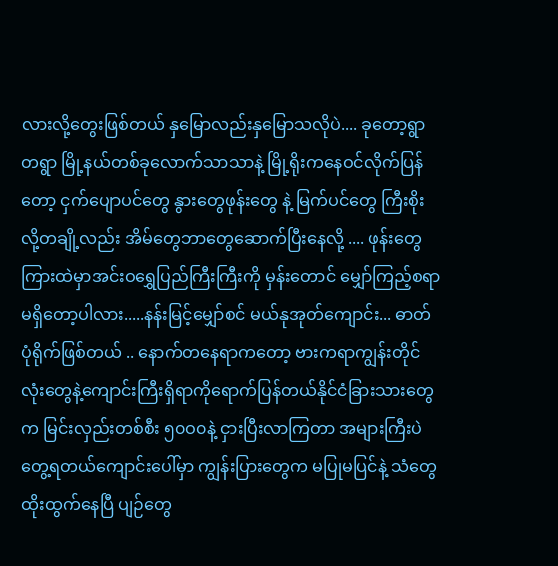လားလို့တွေးဖြစ်တယ် နှမြောလည်းနှမြောသလိုပဲ.... ခုတော့ရွာတရွာ မြို့နယ်တစ်ခုလောက်သာသာနဲ့ မြို့ရိုးကနေဝင်လိုက်ပြန်တော့ ငှက်ပျောပင်တွေ နွားတွေဖုန်းတွေ နဲ့ မြက်ပင်တွေ ကြီးစိုးလို့တချို့လည်း အိမ်တွေဘာတွေဆောက်ပြီးနေလို့ .... ဖုန်းတွေကြားထဲမှာအင်းဝရွှေပြည်ကြီးကြီးကို မှန်းတောင် မျှော်ကြည့်စရာမရှိတော့ပါလား.....နန်းမြင့်မျှော်စင် မယ်နုအုတ်ကျောင်း... ဓာတ်ပုံရိုက်ဖြစ်တယ် .. နောက်တနေရာကတော့ ဗားကရာကျွန်းတိုင်လုံးတွေနဲ့ကျောင်းကြီးရှိရာကိုရောက်ပြန်တယ်နိုင်ငံခြားသားတွေက မြင်းလှည်းတစ်စီး ၅၀ဝ၀နဲ့ ငှားပြီးလာကြတာ အများကြီးပဲတွေ့ရတယ်ကျောင်းပေါ်မှာ ကျွန်းပြားတွေက မပြုမပြင်နဲ့ သံတွေထိုးထွက်နေပြီ ပျဉ်တွေ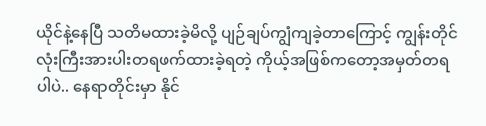ယိုင်နဲ့နေပြီ သတိမထားခဲ့မိလို့ ပျဉ်ချပ်ကျွံကျခဲ့တာကြောင့် ကျွန်းတိုင်လုံးကြီးအားပါးတရဖက်ထားခဲ့ရတဲ့ ကိုယ့်အဖြစ်ကတော့အမှတ်တရပါပဲ.. နေရာတိုင်းမှာ နိုင်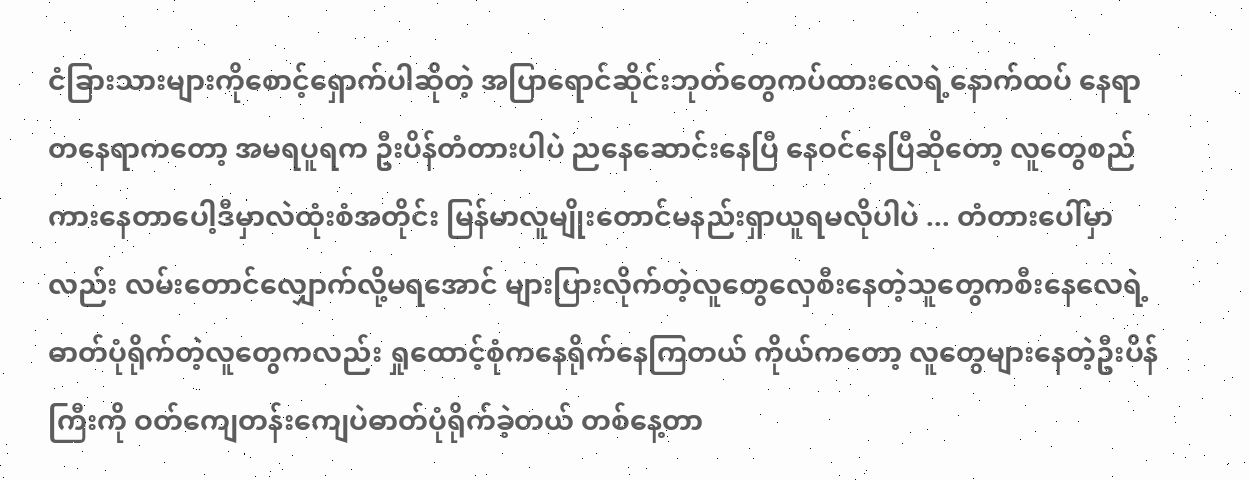ငံခြားသားများကိုစောင့်ရှောက်ပါဆိုတဲ့ အပြာရောင်ဆိုင်းဘုတ်တွေကပ်ထားလေရဲ့နောက်ထပ် နေရာတနေရာကတော့ အမရပူရက ဦးပိန်တံတားပါပဲ ညနေဆောင်းနေပြီ နေဝင်နေပြီဆိုတော့ လူတွေစည်ကားနေတာပေါ့ဒီမှာလဲထုံးစံအတိုင်း မြန်မာလူမျိုးတောင်မနည်းရှာယူရမလိုပါပဲ ... တံတားပေါ်မှာလည်း လမ်းတောင်လျှောက်လို့မရအောင် များပြားလိုက်တဲ့လူတွေလှေစီးနေတဲ့သူတွေကစီးနေလေရဲ့ ဓာတ်ပုံရိုက်တဲ့လူတွေကလည်း ရှုထောင့်စုံကနေရိုက်နေကြတယ် ကိုယ်ကတော့ လူတွေများနေတဲ့ဦးပိန်ကြီးကို ဝတ်ကျေတန်းကျေပဲဓာတ်ပုံရိုက်ခဲ့တယ် တစ်နေ့တာ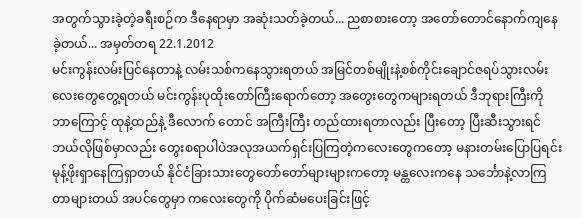အတွက်သွားခဲ့တဲ့ခရီးစဉ်က ဒီနေရာမှာ အဆုံးသတ်ခဲ့တယ်... ညစာစားတော့ အတော်တောင်နောက်ကျနေခဲ့တယ်... အမှတ်တရ 22.1.2012
မင်းကွန်းလမ်းပြင်နေတာနဲ့ လမ်းသစ်ကနေသွားရတယ် အမြင်တစ်မျိုးနဲ့စစ်ကိုင်းချောင်ဇရပ်သွားလမ်းလေးတွေတွေ့ရတယ် မင်းကွန်းပုထိုးတော်ကြီးရောက်တော့ အတွေးတွေကများရတယ် ဒီဘုရားကြီးကို ဘာကြောင့် ထုနဲ့ထည်နဲ့ ဒီလောက် တောင် အကြီးကြီး တည်ထားရတာလည်း ပြီးတော့ ပြီးဆီးသွားရင် ဘယ်လိုဖြစ်မှာလည်း တွေးစရာပါပဲအလုအယက်ရှင်းပြကြတဲ့ကလေးတွေကတော့ မနားတမ်းပြောပြရင်း မုန့်ဖိုးရှာနေကြရှာတယ် နိုင်ငံခြားသားတွေတော်တော်များများကတော့ မန္တလေးကနေ သင်္ဘောနဲ့လာကြတာများတယ် အပင်တွေမှာ ကလေးတွေကို ပိုက်ဆံမပေးခြင်းဖြင့်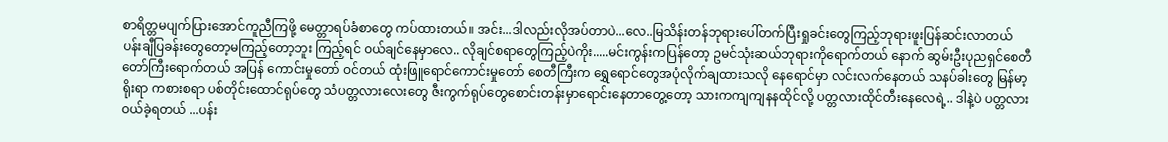စာရိတ္တမပျက်ပြားအောင်ကူညီကြဖို့ မေတ္တာရပ်ခံစာတွေ ကပ်ထားတယ်။ အင်း...ဒါလည်းလိုအပ်တာပဲ...လေ..မြသိန်းတန်ဘုရားပေါ်တက်ပြီးရှုခင်းတွေကြည့်ဘုရားဖူးပြန်ဆင်းလာတယ် ပန်းချီပြခန်းတွေတော့မကြည့်တော့ဘူး ကြည့်ရင် ဝယ်ချင်နေမှာလေ.. လိုချင်စရာတွေကြည့်ပဲကိုး.....မင်းကွန်းကပြန်တော့ ဥမင်သုံးဆယ်ဘုရားကိုရောက်တယ် နောက် ဆွမ်းဦးပုညရှင်စေတီတော်ကြီးရောက်တယ် အပြန် ကောင်းမှုတော် ဝင်တယ် ထုံးဖြူရောင်ကောင်းမှုတော် စေတီကြီးက ရွှေရောင်တွေအပုံလိုက်ချထားသလို နေရောင်မှာ လင်းလက်နေတယ် သနပ်ခါးတွေ မြန်မာ့ရိုးရာ ကစားစရာ ပစ်တိုင်းထောင်ရုပ်တွေ သံပတ္တလားလေးတွေ ဇီးကွက်ရုပ်တွေစောင်းတန်းမှာရောင်းနေတာတွေ့တော့ သားကကျကျနနထိုင်လို့ ပတ္တလားထိုင်တီးနေလေရဲ့.. ဒါနဲ့ပဲ ပတ္တလားဝယ်ခဲ့ရတယ် ...ပန်း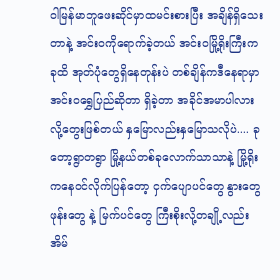ဝါမြန်မာဘူဖေးဆိုင်မှာထမင်းစားပြီး အချိန်ရှိသေးတာနဲ့ အင်းဝကိုရောက်ခဲ့တယ် အင်းဝမြို့ရိုးကြီးက ခုထိ အုတ်ပုံတွေရှိနေတုန်းပဲ တစ်ချိန်ကဒီနေရာမှာ အင်းဝရွှေပြည်ဆိုတာ ရှိခဲ့တာ အခိုင်အမာပါလားလို့တွေးဖြစ်တယ် နှမြောလည်းနှမြောသလိုပဲ.... ခုတော့ရွာတရွာ မြို့နယ်တစ်ခုလောက်သာသာနဲ့ မြို့ရိုးကနေဝင်လိုက်ပြန်တော့ ငှက်ပျောပင်တွေ နွားတွေဖုန်းတွေ နဲ့ မြက်ပင်တွေ ကြီးစိုးလို့တချို့လည်း အိမ်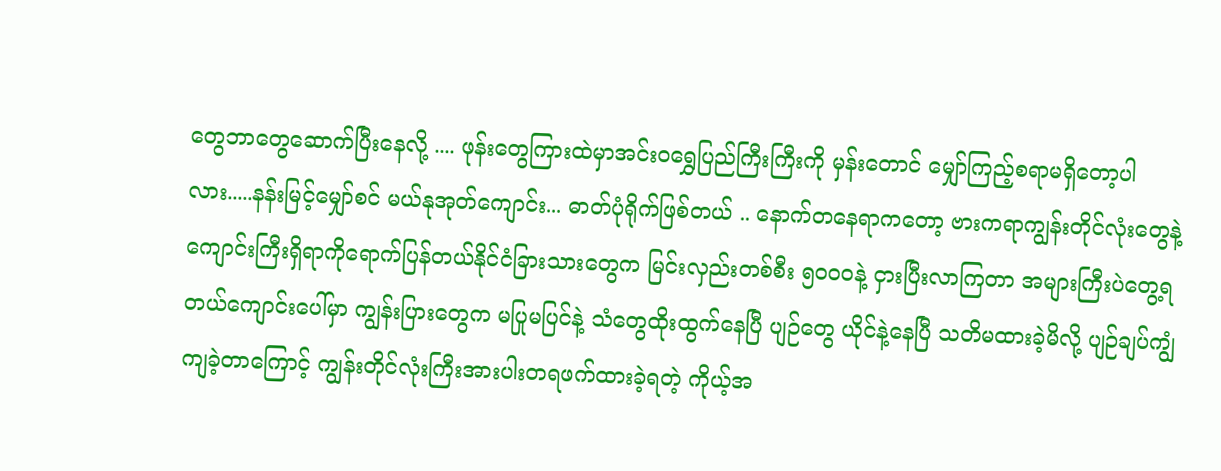တွေဘာတွေဆောက်ပြီးနေလို့ .... ဖုန်းတွေကြားထဲမှာအင်းဝရွှေပြည်ကြီးကြီးကို မှန်းတောင် မျှော်ကြည့်စရာမရှိတော့ပါလား.....နန်းမြင့်မျှော်စင် မယ်နုအုတ်ကျောင်း... ဓာတ်ပုံရိုက်ဖြစ်တယ် .. နောက်တနေရာကတော့ ဗားကရာကျွန်းတိုင်လုံးတွေနဲ့ကျောင်းကြီးရှိရာကိုရောက်ပြန်တယ်နိုင်ငံခြားသားတွေက မြင်းလှည်းတစ်စီး ၅၀ဝ၀နဲ့ ငှားပြီးလာကြတာ အများကြီးပဲတွေ့ရတယ်ကျောင်းပေါ်မှာ ကျွန်းပြားတွေက မပြုမပြင်နဲ့ သံတွေထိုးထွက်နေပြီ ပျဉ်တွေ ယိုင်နဲ့နေပြီ သတိမထားခဲ့မိလို့ ပျဉ်ချပ်ကျွံကျခဲ့တာကြောင့် ကျွန်းတိုင်လုံးကြီးအားပါးတရဖက်ထားခဲ့ရတဲ့ ကိုယ့်အ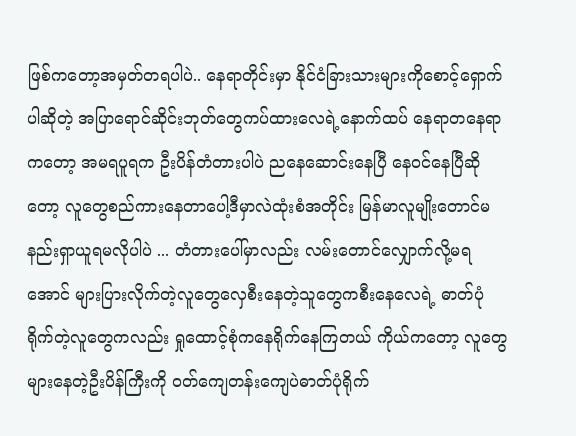ဖြစ်ကတော့အမှတ်တရပါပဲ.. နေရာတိုင်းမှာ နိုင်ငံခြားသားများကိုစောင့်ရှောက်ပါဆိုတဲ့ အပြာရောင်ဆိုင်းဘုတ်တွေကပ်ထားလေရဲ့နောက်ထပ် နေရာတနေရာကတော့ အမရပူရက ဦးပိန်တံတားပါပဲ ညနေဆောင်းနေပြီ နေဝင်နေပြီဆိုတော့ လူတွေစည်ကားနေတာပေါ့ဒီမှာလဲထုံးစံအတိုင်း မြန်မာလူမျိုးတောင်မနည်းရှာယူရမလိုပါပဲ ... တံတားပေါ်မှာလည်း လမ်းတောင်လျှောက်လို့မရအောင် များပြားလိုက်တဲ့လူတွေလှေစီးနေတဲ့သူတွေကစီးနေလေရဲ့ ဓာတ်ပုံရိုက်တဲ့လူတွေကလည်း ရှုထောင့်စုံကနေရိုက်နေကြတယ် ကိုယ်ကတော့ လူတွေများနေတဲ့ဦးပိန်ကြီးကို ဝတ်ကျေတန်းကျေပဲဓာတ်ပုံရိုက်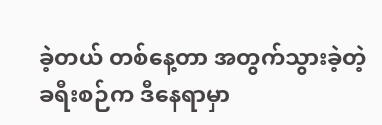ခဲ့တယ် တစ်နေ့တာ အတွက်သွားခဲ့တဲ့ခရီးစဉ်က ဒီနေရာမှာ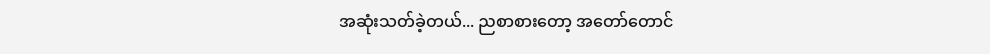အဆုံးသတ်ခဲ့တယ်... ညစာစားတော့ အတော်တောင်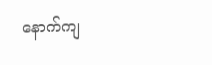နောက်ကျ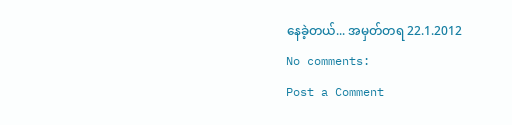နေခဲ့တယ်... အမှတ်တရ 22.1.2012
No comments:
Post a Comment